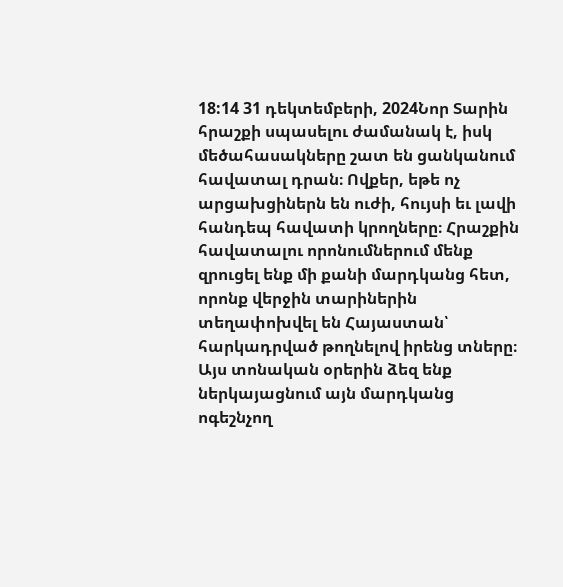18:14 31 դեկտեմբերի, 2024Նոր Տարին հրաշքի սպասելու ժամանակ է, իսկ մեծահասակները շատ են ցանկանում հավատալ դրան։ Ովքեր, եթե ոչ արցախցիներն են ուժի, հույսի եւ լավի հանդեպ հավատի կրողները։ Հրաշքին հավատալու որոնումներում մենք զրուցել ենք մի քանի մարդկանց հետ, որոնք վերջին տարիներին տեղափոխվել են Հայաստան՝ հարկադրված թողնելով իրենց տները։ Այս տոնական օրերին ձեզ ենք ներկայացնում այն մարդկանց ոգեշնչող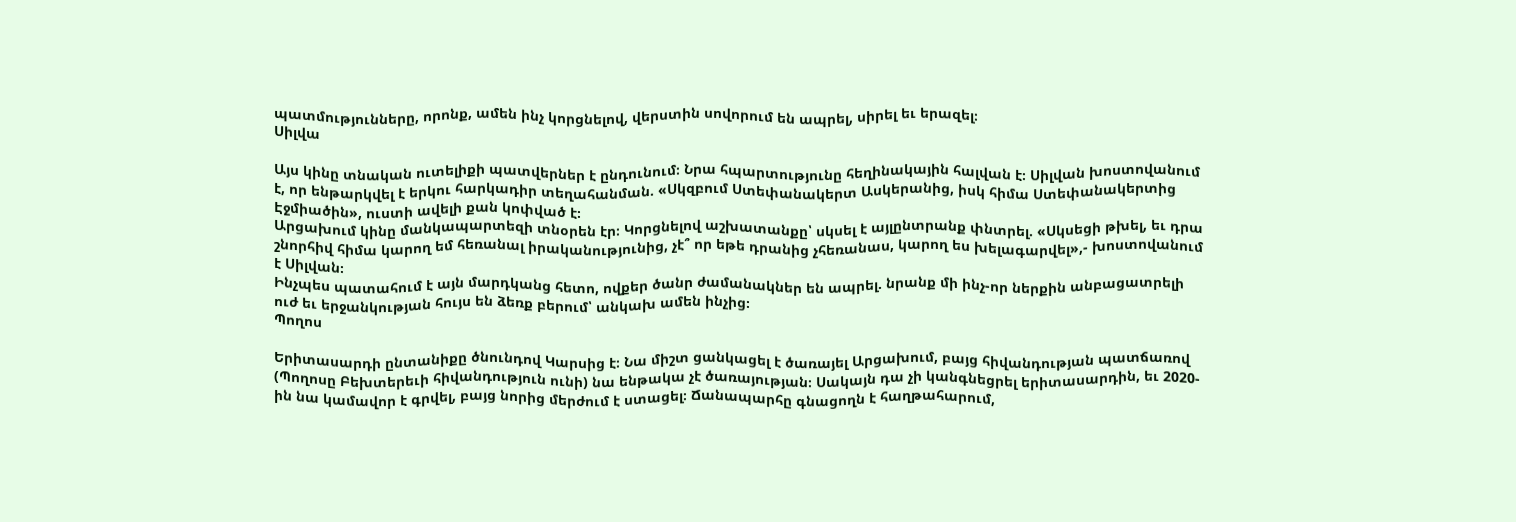պատմությունները, որոնք, ամեն ինչ կորցնելով, վերստին սովորում են ապրել, սիրել եւ երազել։
Սիլվա

Այս կինը տնական ուտելիքի պատվերներ է ընդունում։ Նրա հպարտությունը հեղինակային հալվան է։ Սիլվան խոստովանում է, որ ենթարկվել է երկու հարկադիր տեղահանման. «Սկզբում Ստեփանակերտ Ասկերանից, իսկ հիմա Ստեփանակերտից Էջմիածին», ուստի ավելի քան կոփված է։
Արցախում կինը մանկապարտեզի տնօրեն էր։ Կորցնելով աշխատանքը՝ սկսել է այլընտրանք փնտրել. «Սկսեցի թխել, եւ դրա շնորհիվ հիմա կարող եմ հեռանալ իրականությունից, չէ՞ որ եթե դրանից չհեռանաս, կարող ես խելագարվել»,- խոստովանում է Սիլվան։
Ինչպես պատահում է այն մարդկանց հետո, ովքեր ծանր ժամանակներ են ապրել. նրանք մի ինչ-որ ներքին անբացատրելի ուժ եւ երջանկության հույս են ձեռք բերում՝ անկախ ամեն ինչից։
Պողոս

Երիտասարդի ընտանիքը ծնունդով Կարսից է։ Նա միշտ ցանկացել է ծառայել Արցախում, բայց հիվանդության պատճառով (Պողոսը Բեխտերեւի հիվանդություն ունի) նա ենթակա չէ ծառայության։ Սակայն դա չի կանգնեցրել երիտասարդին, եւ 2020-ին նա կամավոր է գրվել, բայց նորից մերժում է ստացել։ Ճանապարհը գնացողն է հաղթահարում,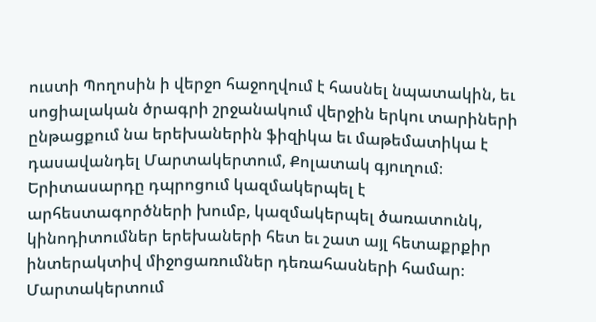ուստի Պողոսին ի վերջո հաջողվում է հասնել նպատակին, եւ սոցիալական ծրագրի շրջանակում վերջին երկու տարիների ընթացքում նա երեխաներին ֆիզիկա եւ մաթեմատիկա է դասավանդել Մարտակերտում, Քոլատակ գյուղում։
Երիտասարդը դպրոցում կազմակերպել է արհեստագործների խումբ, կազմակերպել ծառատունկ, կինոդիտումներ երեխաների հետ եւ շատ այլ հետաքրքիր ինտերակտիվ միջոցառումներ դեռահասների համար։ Մարտակերտում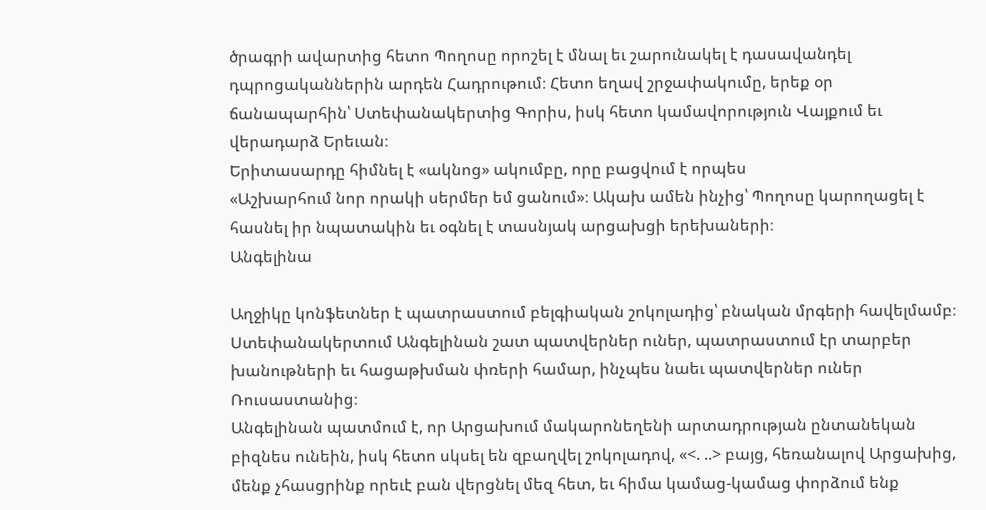ծրագրի ավարտից հետո Պողոսը որոշել է մնալ եւ շարունակել է դասավանդել դպրոցականներին արդեն Հադրութում։ Հետո եղավ շրջափակումը, երեք օր ճանապարհին՝ Ստեփանակերտից Գորիս, իսկ հետո կամավորություն Վայքում եւ վերադարձ Երեւան։
Երիտասարդը հիմնել է «ակնոց» ակումբը, որը բացվում է որպես
«Աշխարհում նոր որակի սերմեր եմ ցանում»։ Ակախ ամեն ինչից՝ Պողոսը կարողացել է հասնել իր նպատակին եւ օգնել է տասնյակ արցախցի երեխաների։
Անգելինա

Աղջիկը կոնֆետներ է պատրաստում բելգիական շոկոլադից՝ բնական մրգերի հավելմամբ։ Ստեփանակերտում Անգելինան շատ պատվերներ ուներ, պատրաստում էր տարբեր խանութների եւ հացաթխման փռերի համար, ինչպես նաեւ պատվերներ ուներ Ռուսաստանից։
Անգելինան պատմում է, որ Արցախում մակարոնեղենի արտադրության ընտանեկան բիզնես ունեին, իսկ հետո սկսել են զբաղվել շոկոլադով, «<. ..> բայց, հեռանալով Արցախից, մենք չհասցրինք որեւէ բան վերցնել մեզ հետ, եւ հիմա կամաց-կամաց փորձում ենք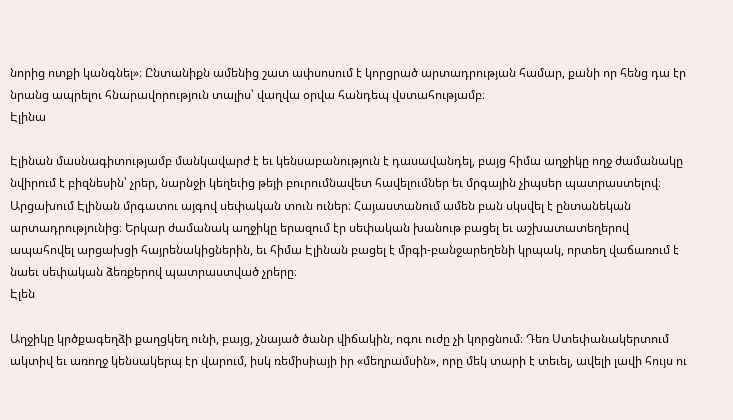նորից ոտքի կանգնել»։ Ընտանիքն ամենից շատ ափսոսում է կորցրած արտադրության համար, քանի որ հենց դա էր նրանց ապրելու հնարավորություն տալիս՝ վաղվա օրվա հանդեպ վստահությամբ։
Էլինա

Էլինան մասնագիտությամբ մանկավարժ է եւ կենսաբանություն է դասավանդել, բայց հիմա աղջիկը ողջ ժամանակը նվիրում է բիզնեսին՝ չրեր, նարնջի կեղեւից թեյի բուրումնավետ հավելումներ եւ մրգային չիպսեր պատրաստելով։
Արցախում Էլինան մրգատու այգով սեփական տուն ուներ։ Հայաստանում ամեն բան սկսվել է ընտանեկան արտադրությունից։ Երկար ժամանակ աղջիկը երազում էր սեփական խանութ բացել եւ աշխատատեղերով ապահովել արցախցի հայրենակիցներին, եւ հիմա Էլինան բացել է մրգի-բանջարեղենի կրպակ, որտեղ վաճառում է նաեւ սեփական ձեռքերով պատրաստված չրերը։
Էլեն

Աղջիկը կրծքագեղձի քաղցկեղ ունի, բայց, չնայած ծանր վիճակին, ոգու ուժը չի կորցնում։ Դեռ Ստեփանակերտում ակտիվ եւ առողջ կենսակերպ էր վարում, իսկ ռեմիսիայի իր «մեղրամսին», որը մեկ տարի է տեւել, ավելի լավի հույս ու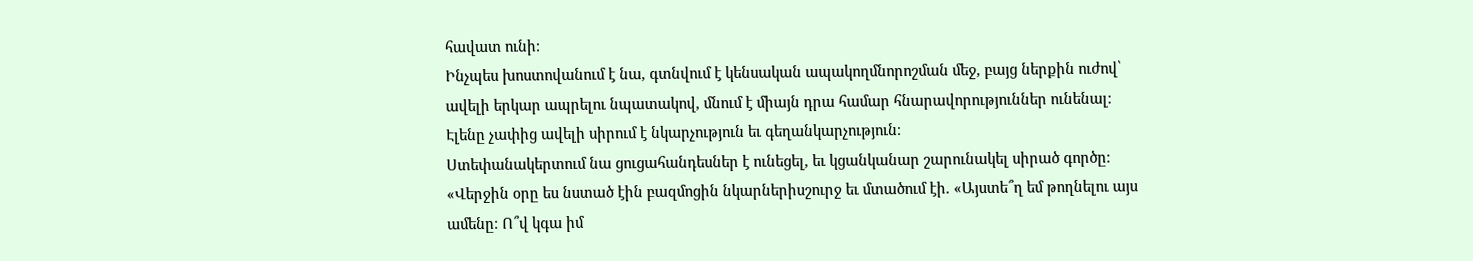հավատ ունի։
Ինչպես խոստովանում է նա, գտնվում է կենսական ապակողմնորոշման մեջ, բայց ներքին ուժով՝ ավելի երկար ապրելու նպատակով, մնում է միայն դրա համար հնարավորություններ ունենալ։
Էլենը չափից ավելի սիրում է նկարչություն եւ գեղանկարչություն։
Ստեփանակերտում նա ցուցահանդեսներ է ունեցել, եւ կցանկանար շարունակել սիրած գործը։
«Վերջին օրը ես նստած էին բազմոցին նկարներիսշուրջ եւ մտածում էի. «Այստե՞ղ եմ թողնելու այս ամենը։ Ո՞վ կգա իմ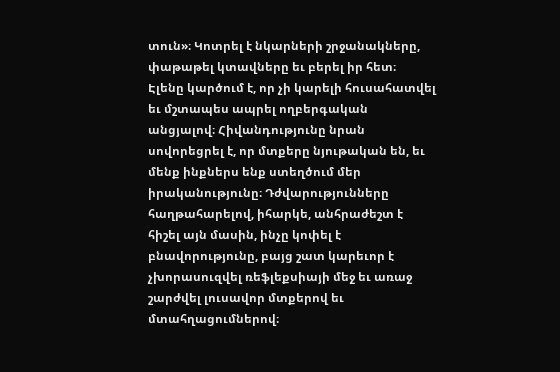տուն»։ Կոտրել է նկարների շրջանակները, փաթաթել կտավները եւ բերել իր հետ։
Էլենը կարծում է, որ չի կարելի հուսահատվել եւ մշտապես ապրել ողբերգական անցյալով։ Հիվանդությունը նրան սովորեցրել է, որ մտքերը նյութական են, եւ մենք ինքներս ենք ստեղծում մեր իրականությունը։ Դժվարությունները հաղթահարելով, իհարկե, անհրաժեշտ է հիշել այն մասին, ինչը կոփել է բնավորությունը, բայց շատ կարեւոր է չխորասուզվել ռեֆլեքսիայի մեջ եւ առաջ շարժվել լուսավոր մտքերով եւ մտահղացումներով։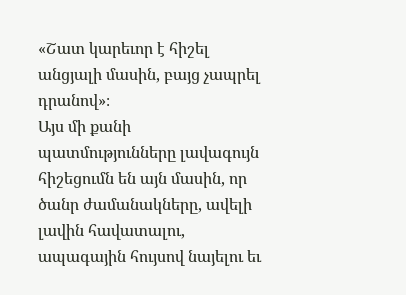«Շատ կարեւոր է հիշել անցյալի մասին, բայց չապրել դրանով»։
Այս մի քանի պատմությունները լավագույն հիշեցումն են այն մասին, որ ծանր ժամանակները, ավելի լավին հավատալու, ապագային հույսով նայելու եւ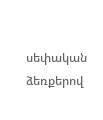սեփական ձեռքերով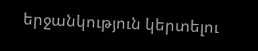երջանկություն կերտելու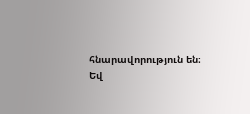հնարավորություն են։ Եվ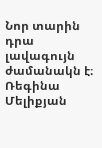Նոր տարին դրա լավագույն ժամանակն է։
Ռեգինա Մելիքյան